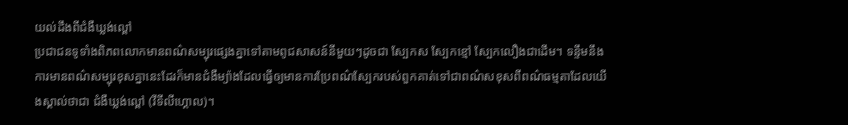យល់ដឹងពីជំងឺឃ្លង់ល្ពៅ
ប្រជាជនទូទាំងពិភពលោកមានពណ៌សម្បុរផ្សេងគ្នាទៅតាមពូជសាសន៍នីមួយៗដូចជា ស្បែកស ស្បែកខ្មៅ ស្បែកលឿងជាដើម។ ទន្ទឹមនឹងការមានពណ៌សម្បុរខុសគ្នានេះដែរក៏មានជំងឺម្យ៉ាងដែលធ្វើឲ្យមានការប្រែពណ៌ស្បែករបស់ពួកគាត់ទៅជាពណ៌សខុសពីពណ៌ធម្មតាដែលយើងស្គាល់ថាជា ជំងឺឃ្លង់ល្ពៅ (វីទីលីហ្គោល)។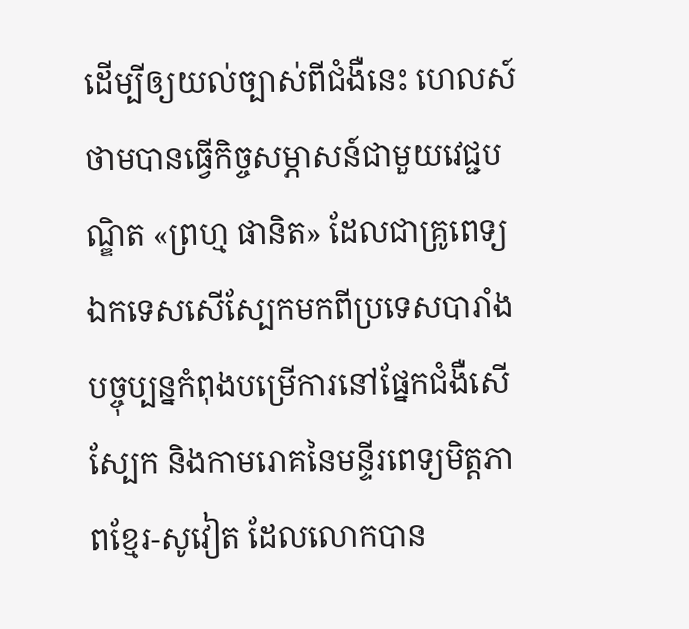ដើម្បីឲ្យយល់ច្បាស់ពីជំងឺនេះ ហេលស៍ថាមបានធ្វើកិច្ចសម្ភាសន៍ជាមួយវេជ្ជបណ្ឌិត «ព្រហ្ម ផានិត» ដែលជាគ្រូពេទ្យឯកទេសសើស្បែកមកពីប្រទេសបារាំងបច្ចុប្បន្នកំពុងបម្រើការនៅផ្នែកជំងឺសើស្បែក និងកាមរោគនៃមន្ទីរពេទ្យមិត្តភាពខ្មែរ-សូវៀត ដែលលោកបាន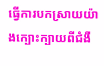ធ្វើការបកស្រាយយ៉ាងក្បោះក្បាយពីជំងឺ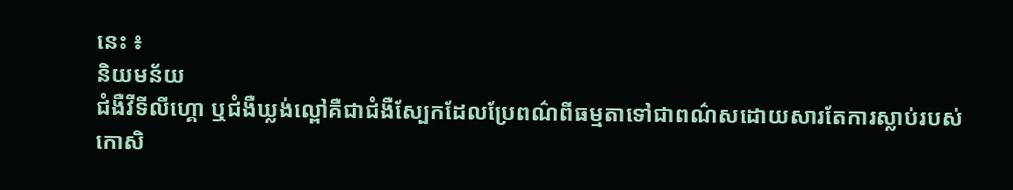នេះ ៖
និយមន័យ
ជំងឺវីទីលីហ្គោ ឬជំងឺឃ្លង់ល្ពៅគឺជាជំងឺស្បែកដែលប្រែពណ៌ពីធម្មតាទៅជាពណ៌សដោយសារតែការស្លាប់របស់កោសិ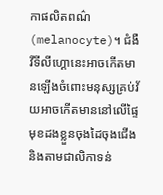កាផលិតពណ៌ (melanocyte)។ ជំងឺវីទីលីហ្គោនេះអាចកើតមានឡើងចំពោះមនុស្សគ្រប់វ័យអាចកើតមាននៅលើផ្ទៃមុខដងខ្លួនចុងដៃចុងជើង និងតាមជាលិកាទន់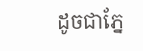ដូចជាភ្នែ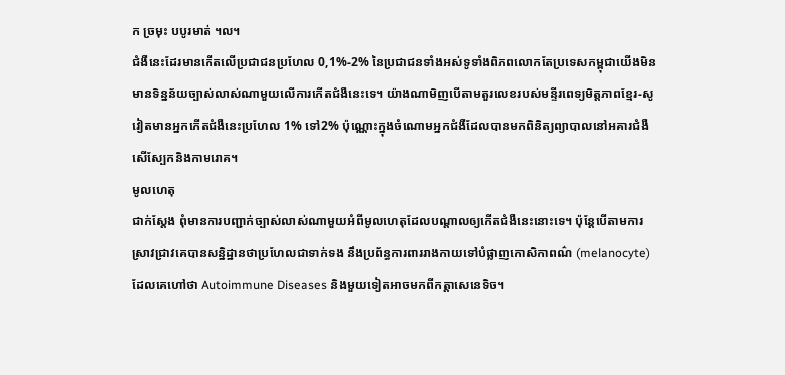ក ច្រមុះ បបូរមាត់ ។ល។
ជំងឺនេះដែរមានកើតលើប្រជាជនប្រហែល 0,1%-2% នៃប្រជាជនទាំងអស់ទូទាំងពិភពលោកតែប្រទេសកម្ពុជាយើងមិនមានទិន្នន័យច្បាស់លាស់ណាមួយលើការកើតជំងឺនេះទេ។ យ៉ាងណាមិញបើតាមតួរលេខរបស់មន្ទីរពេទ្យមិត្តភាពខ្មែរ-សូវៀតមានអ្នកកើតជំងឺនេះប្រហែល 1% ទៅ2% ប៉ុណ្ណោះក្នុងចំណោមអ្នកជំងឺដែលបានមកពិនិត្យព្យាបាលនៅអគារជំងឺសើស្បែកនិងកាមរោគ។
មូលហេតុ
ជាក់ស្តែង ពុំមានការបញ្ជាក់ច្បាស់លាស់ណាមួយអំពីមូលហេតុដែលបណ្តាលឲ្យកើតជំងឺនេះនោះទេ។ ប៉ុន្តែបើតាមការស្រាវជ្រាវគេបានសន្និដ្ឋានថាប្រហែលជាទាក់ទង នឹងប្រព័ន្ធការពាររាងកាយទៅបំផ្លាញកោសិកាពណ៌ (melanocyte)ដែលគេហៅថា Autoimmune Diseases និងមួយទៀតអាចមកពីកត្តាសេនេទិច។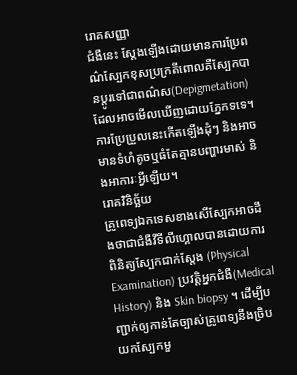រោគសញ្ញា
ជំងឺនេះ ស្តែងឡើងដោយមានការប្រែពណ៌ស្បែកខុសប្រក្រតីពោលគឺស្បែកបានប្តូរទៅជាពណ៌ស(Depigmetation) ដែលអាចមើលឃើញដោយភ្នែកទទេ។ ការប្រែប្រួលនេះកើតឡើងដុំៗ និងអាចមានទំហំតូចឬធំតែគ្មានបញ្ហារមាស់ និងអាការៈអ្វីឡើយ។
រោគវិនិច្ឆ័យ
គ្រូពេទ្យឯកទេសខាងសើស្បែកអាចដឹងថាជាជំងឺវីទីលីហ្គោលបានដោយការពិនិត្យស្បែកជាក់ស្តែង (Physical Examination) ប្រវត្តិអ្នកជំងឺ(Medical History) និង Skin biopsy ។ ដើម្បីបញ្ជាក់ឲ្យកាន់តែច្បាស់គ្រូពេទ្យនឹងច្រិបយកស្បែកមួ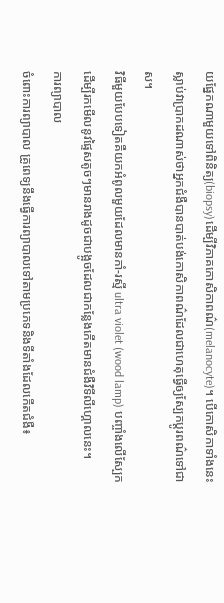យផ្នែកណាមួយទៅពិនិត្យ(biopsy)ដើម្បីវិភាគកោសិកាពណ៌(melanocyte)។ បើកោសិកាទាំងនេះស្លាប់វាប្រាកដណាស់ថាអ្នកជំងឺបានបាត់បង់កោសិកាពណ៌ដែលជាហេតុធ្វើឲ្យស្បែកប្តូរពណ៌ទៅជាស។
វិធីមួយបែបទៀតគឺយកអំពូលមួយដែលមានកាំ-រស្មី ultra violet (wood lamp) បញ្ចាំងលើស្បែក ដើម្បីរកមើលនូវផ្ទៃសតូចៗមានរាងដូចជាបង្អូចដែលជាកន្លែងកើតមានជំងឺវិទីលីហ្គោលនេះ។
ការព្យាបាល
ចំពោះការព្យាបាល គ្រូពេទ្យនឹងធ្វើការព្យាបាលទៅតាមប្រភេទនិងទីតាំងដែលកើតជំងឺ៖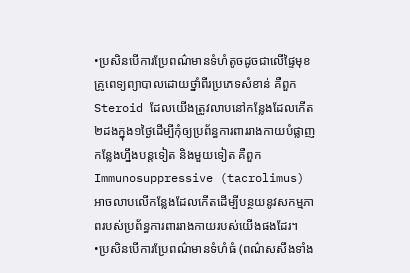•ប្រសិនបើការប្រែពណ៌មានទំហំតូចដូចជាលើផ្ទៃមុខគ្រូពេទ្យព្យាបាលដោយថ្នាំពីរប្រភេទសំខាន់ គឺពួក Steroid ដែលយើងត្រូវលាបនៅកន្លែងដែលកើត២ដងក្នុង១ថ្ងៃដើម្បីកុំឲ្យប្រព័ន្ធការពាររាងកាយបំផ្លាញកន្លែងហ្នឹងបន្តទៀត និងមួយទៀត គឺពួកImmunosuppressive (tacrolimus) អាចលាបលើកន្លែងដែលកើតដើម្បីបន្ថយនូវសកម្មភាពរបស់ប្រព័ន្ធការពាររាងកាយរបស់យើងផងដែរ។
•ប្រសិនបើការប្រែពណ៌មានទំហំធំ (ពណ៌សសឹងទាំង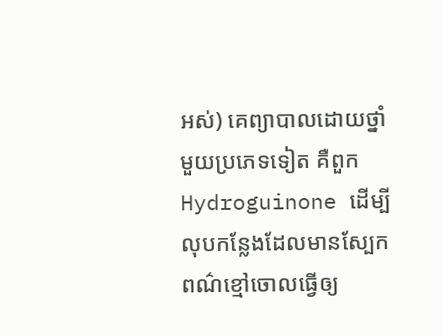អស់) គេព្យាបាលដោយថ្នាំមួយប្រភេទទៀត គឺពួក Hydroguinone ដើម្បីលុបកន្លែងដែលមានស្បែកពណ៌ខ្មៅចោលធ្វើឲ្យ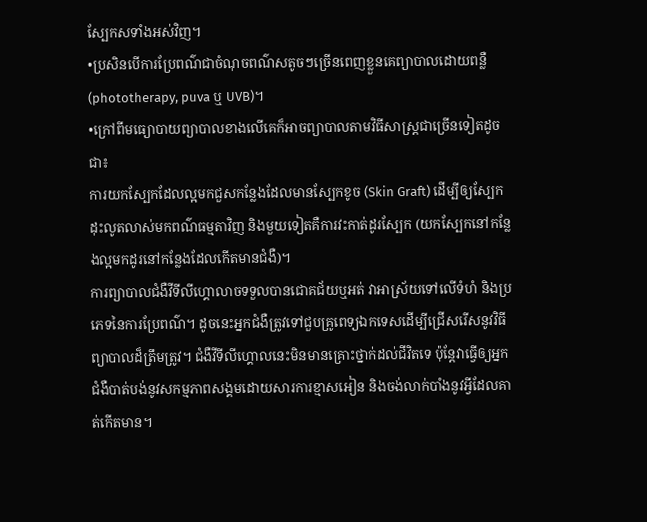ស្បែកសទាំងអស់វិញ។
•ប្រសិនបើការប្រែពណ៌ជាចំណុចពណ៌សតូចៗច្រើនពេញខ្លួនគេព្យាបាលដោយពន្លឺ (phototherapy, puva ឬ UVB)។
•ក្រៅពីមធ្យោបាយព្យាបាលខាងលើគេក៏អាចព្យាបាលតាមវិធីសាស្ត្រជាច្រើនទៀតដូចជា៖
ការយកស្បែកដែលល្អមកជួសកន្លែងដែលមានស្បែកខូច (Skin Graft) ដើម្បីឲ្យស្បែកដុះលូតលាស់មកពណ៌ធម្មតាវិញ និងមួយទៀតគឺការវះកាត់ដូរស្បែក (យកស្បែកនៅកន្លែងល្អមកដូរនៅកន្លែងដែលកើតមានជំងឺ)។
ការព្យាបាលជំងឺវីទីលីហ្គោលាចទទួលបានជោគជ័យឬអត់ វាអាស្រ័យទៅលើទំហំ និងប្រភេទនៃការប្រែពណ៌។ ដូចនេះអ្នកជំងឺត្រូវទៅជួបគ្រូពេទ្យឯកទេសដើម្បីជ្រើសរើសនូវវិធីព្យាបាលដ៏ត្រឹមត្រូវ។ ជំងឺវីទីលីហ្គោលនេះមិនមានគ្រោះថ្នាក់ដល់ជីវិតទេ ប៉ុន្តែវាធ្វើឲ្យអ្នកជំងឺបាត់បង់នូវសកម្មភាពសង្គមដោយសារការខ្មាសអៀន និងចង់លាក់បាំងនូវអ្វីដែលគាត់កើតមាន។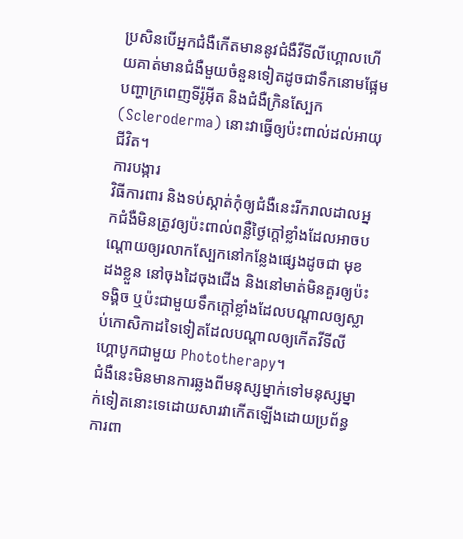ប្រសិនបើអ្នកជំងឺកើតមាននូវជំងឺវីទីលីហ្គោលហើយគាត់មានជំងឺមួយចំនួនទៀតដូចជាទឹកនោមផ្អែម បញ្ហាក្រពេញទីរ៉ូអ៊ីត និងជំងឺក្រិនស្បែក (Scleroderma) នោះវាធ្វើឲ្យប៉ះពាល់ដល់អាយុជីវិត។
ការបង្ការ
វិធីការពារ និងទប់ស្កាត់កុំឲ្យជំងឺនេះរីករាលដាលអ្នកជំងឺមិនត្រូវឲ្យប៉ះពាល់ពន្លឺថ្ងៃក្តៅខ្លាំងដែលអាចបណ្តោយឲ្យរលាកស្បែកនៅកន្លែងផ្សេងដូចជា មុខ ដងខ្លួន នៅចុងដៃចុងជើង និងនៅមាត់មិនគួរឲ្យប៉ះទង្គិច ឬប៉ះជាមួយទឹកក្តៅខ្លាំងដែលបណ្តាលឲ្យស្លាប់កោសិកាដទៃទៀតដែលបណ្តាលឲ្យកើតវីទីលីហ្គោបូកជាមួយ Phototherapy។
ជំងឺនេះមិនមានការឆ្លងពីមនុស្សម្នាក់ទៅមនុស្សម្នាក់ទៀតនោះទេដោយសារវាកើតឡើងដោយប្រព័ន្ធការពា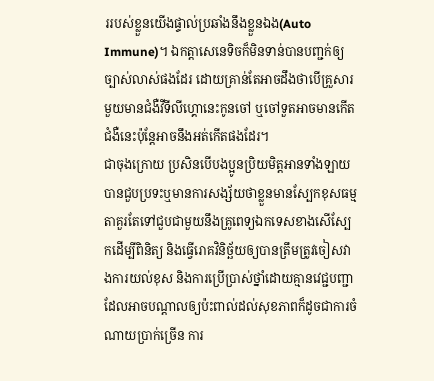ររបស់ខ្លួនយើងផ្ទាល់ប្រឆាំងនឹងខ្លួនឯង(Auto Immune)។ ឯកត្តាសេនេទិចក៏មិនទាន់បានបញ្ជក់ឲ្យច្បាស់លាស់ផងដែរ ដោយគ្រាន់តែអាចដឹងថាបើគ្រួសារមួយមានជំងឺវីទីលីហ្គោនេះកូនចៅ ឬចៅទួតអាចមានកើតជំងឺនេះប៉ុន្តែអាចនឹងអត់កើតផងដែរ។
ជាចុងក្រោយ ប្រសិនបើបងប្អូនប្រិយមិត្តអានទាំងឡាយបានជួបប្រទះឬមានការសង្ស័យថាខ្លួនមានស្បែកខុសធម្មតាគួរតែទៅជួបជាមួយនឹងគ្រូពេទ្យឯកទេសខាងសើស្បែកដើម្បីពិនិត្យ និងធ្វើរោគវិនិច្ឆ័យឲ្យបានត្រឹមត្រូវចៀសវាងការយល់ខុស និងការប្រើប្រាស់ថ្នាំដោយគ្មានវេជ្ជបញ្ជាដែលអាចបណ្តាលឲ្យប៉ះពាល់ដល់សុខភាពក៏ដូចជាការចំណាយប្រាក់ច្រើន ការ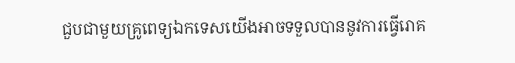ជួបជាមួយគ្រូពេទ្យឯកទេសយើងអាចទទួលបាននូវការធ្វើរោគ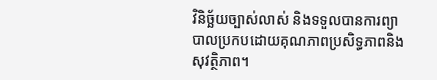វិនិច្ឆ័យច្បាស់លាស់ និងទទួលបានការព្យាបាលប្រកបដោយគុណភាពប្រសិទ្ធភាពនិងសុវត្ថិភាព។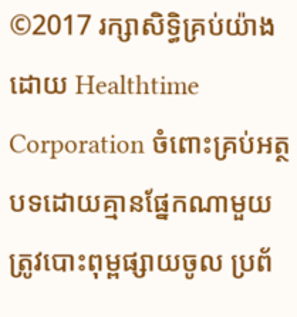©2017 រក្សាសិទ្ធិគ្រប់យ៉ាងដោយ Healthtime Corporation ចំពោះគ្រប់អត្ថបទដោយគ្មានផ្នែកណាមួយត្រូវបោះពុម្ពផ្សាយចូល ប្រព័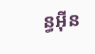ន្ធអ៊ីន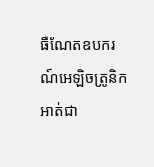ធឺណែតឧបករណ៍អេឡិចត្រូនិកអាត់ជា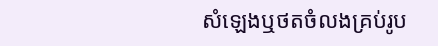សំឡេងឬថតចំលងគ្រប់រូប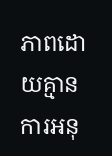ភាពដោយគ្មានការអនុ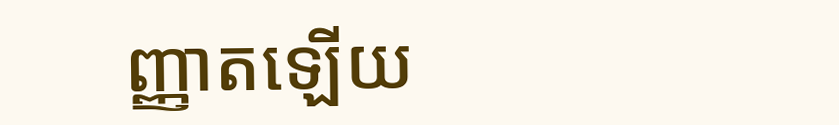ញ្ញាតឡើយ